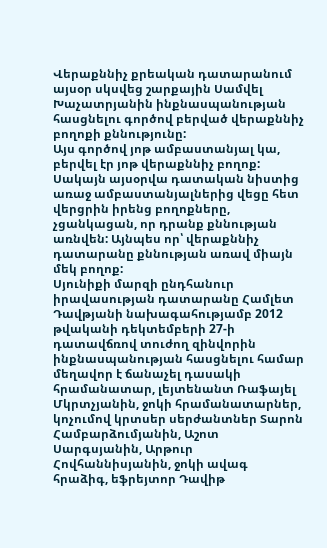Վերաքննիչ քրեական դատարանում այսօր սկսվեց շարքային Սամվել Խաչատրյանին ինքնասպանության հասցնելու գործով բերված վերաքննիչ բողոքի քննությունը:
Այս գործով յոթ ամբաստանյալ կա, բերվել էր յոթ վերաքննիչ բողոք: Սակայն այսօրվա դատական նիստից առաջ ամբաստանյալներից վեցը հետ վերցրին իրենց բողոքները, չցանկացան, որ դրանք քննության առնվեն: Այնպես որ՝ վերաքննիչ դատարանը քննության առավ միայն մեկ բողոք:
Սյունիքի մարզի ընդհանուր իրավասության դատարանը Համլետ Դավթյանի նախագահությամբ 2012 թվականի դեկտեմբերի 27-ի դատավճռով տուժող զինվորին ինքնասպանության հասցնելու համար մեղավոր է ճանաչել դասակի հրամանատար, լեյտենանտ Ռաֆայել Մկրտչյանին, ջոկի հրամանատարներ, կոչումով կրտսեր սերժանտներ Տարոն Համբարձումյանին, Աշոտ Սարգսյանին, Արթուր Հովհաննիսյանին, ջոկի ավագ հրաձիգ, եֆրեյտոր Դավիթ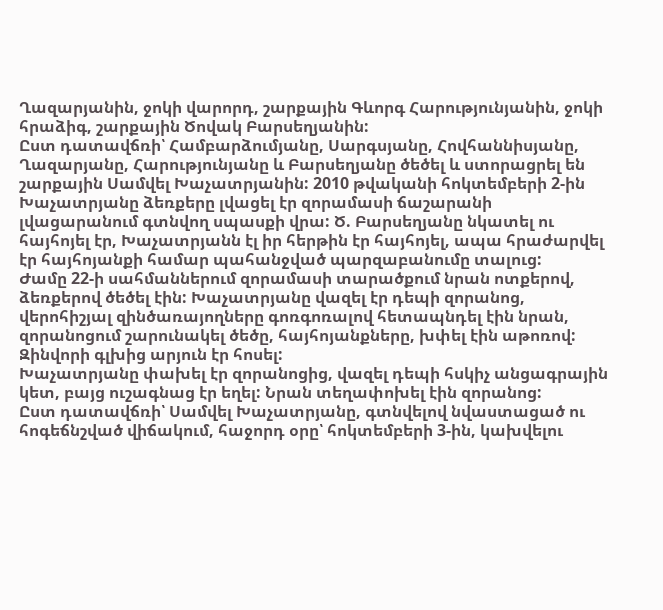Ղազարյանին, ջոկի վարորդ, շարքային Գևորգ Հարությունյանին, ջոկի հրաձիգ, շարքային Ծովակ Բարսեղյանին:
Ըստ դատավճռի՝ Համբարձումյանը, Սարգսյանը, Հովհաննիսյանը, Ղազարյանը, Հարությունյանը և Բարսեղյանը ծեծել և ստորացրել են շարքային Սամվել Խաչատրյանին: 2010 թվականի հոկտեմբերի 2-ին Խաչատրյանը ձեռքերը լվացել էր զորամասի ճաշարանի լվացարանում գտնվող սպասքի վրա: Ծ. Բարսեղյանը նկատել ու հայհոյել էր, Խաչատրյանն էլ իր հերթին էր հայհոյել, ապա հրաժարվել էր հայհոյանքի համար պահանջված պարզաբանումը տալուց:
Ժամը 22-ի սահմաններում զորամասի տարածքում նրան ոտքերով, ձեռքերով ծեծել էին: Խաչատրյանը վազել էր դեպի զորանոց, վերոհիշյալ զինծառայողները գոռգոռալով հետապնդել էին նրան, զորանոցում շարունակել ծեծը, հայհոյանքները, խփել էին աթոռով: Զինվորի գլխից արյուն էր հոսել:
Խաչատրյանը փախել էր զորանոցից, վազել դեպի հսկիչ անցագրային կետ, բայց ուշագնաց էր եղել: Նրան տեղափոխել էին զորանոց:
Ըստ դատավճռի՝ Սամվել Խաչատրյանը, գտնվելով նվաստացած ու հոգեճնշված վիճակում, հաջորդ օրը՝ հոկտեմբերի 3-ին, կախվելու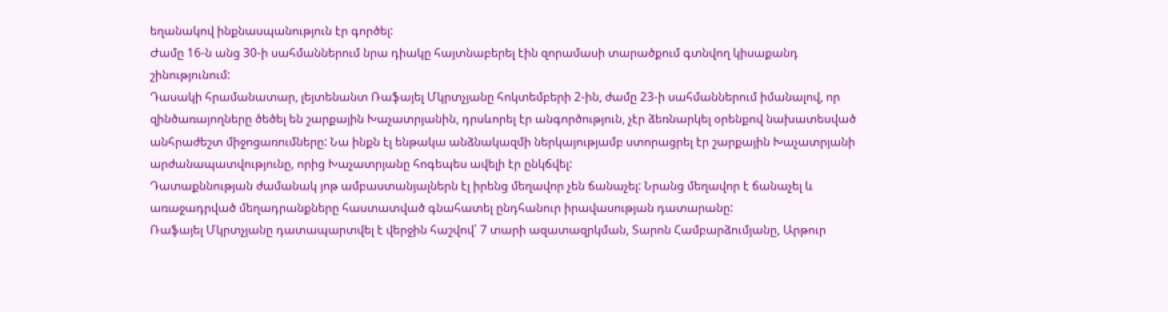եղանակով ինքնասպանություն էր գործել:
Ժամը 16-ն անց 30-ի սահմաններում նրա դիակը հայտնաբերել էին զորամասի տարածքում գտնվող կիսաքանդ շինությունում:
Դասակի հրամանատար, լեյտենանտ Ռաֆայել Մկրտչյանը հոկտեմբերի 2-ին, ժամը 23-ի սահմաններում իմանալով, որ զինծառայողները ծեծել են շարքային Խաչատրյանին, դրսևորել էր անգործություն, չէր ձեռնարկել օրենքով նախատեսված անհրաժեշտ միջոցառումները: Նա ինքն էլ ենթակա անձնակազմի ներկայությամբ ստորացրել էր շարքային Խաչատրյանի արժանապատվությունը, որից Խաչատրյանը հոգեպես ավելի էր ընկճվել:
Դատաքննության ժամանակ յոթ ամբաստանյալներն էլ իրենց մեղավոր չեն ճանաչել: Նրանց մեղավոր է ճանաչել և առաջադրված մեղադրանքները հաստատված գնահատել ընդհանուր իրավասության դատարանը:
Ռաֆայել Մկրտչյանը դատապարտվել է վերջին հաշվով՝ 7 տարի ազատազրկման, Տարոն Համբարձումյանը, Արթուր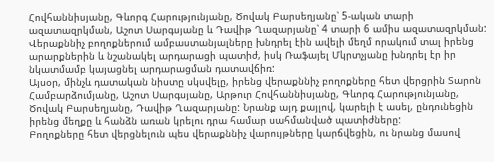Հովհաննիսյանը, Գևորգ Հարությունյանը, Ծովակ Բարսեղյանը՝ 5-ական տարի ազատազրկման, Աշոտ Սարգսյանը և Դավիթ Ղազարյանը՝ 4 տարի 6 ամիս ազատազրկման:
Վերաքննիչ բողոքներում ամբաստանյալները խնդրել էին ավելի մեղմ որակում տալ իրենց արարքներին և նշանակել արդարացի պատիժ, իսկ Ռաֆայել Մկրտչյանը խնդրել էր իր նկատմամբ կայացնել արդարացման դատավճիռ:
Այսօր, մինչև դատական նիստը սկսվելը, իրենց վերաքննիչ բողոքները հետ վերցրին Տարոն Համբարձումյանը, Աշոտ Սարգսյանը, Արթուր Հովհաննիսյանը, Գևորգ Հարությունյանը, Ծովակ Բարսեղյանը, Դավիթ Ղազարյանը: Նրանք այդ քայլով, կարելի է ասել, ընդունեցին իրենց մեղքը և հանձն առան կրելու դրա համար սահմանված պատիժները:
Բողոքները հետ վերցնելուն պես վերաքննիչ վարույթները կարճվեցին, ու նրանց մասով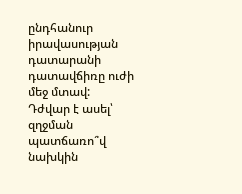ընդհանուր իրավասության դատարանի դատավճիռը ուժի մեջ մտավ:
Դժվար է ասել՝ զղջման պատճառո՞վ նախկին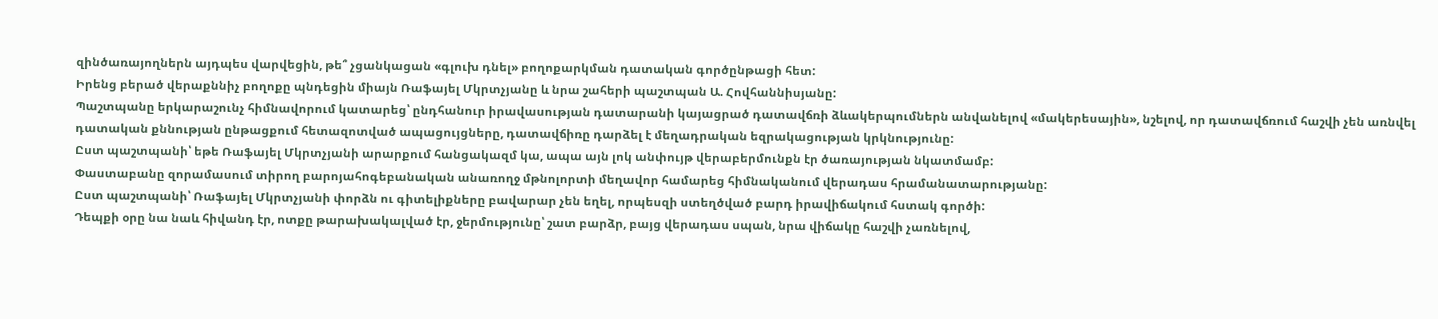զինծառայողներն այդպես վարվեցին, թե՞ չցանկացան «գլուխ դնել» բողոքարկման դատական գործընթացի հետ:
Իրենց բերած վերաքննիչ բողոքը պնդեցին միայն Ռաֆայել Մկրտչյանը և նրա շահերի պաշտպան Ա. Հովհաննիսյանը:
Պաշտպանը երկարաշունչ հիմնավորում կատարեց՝ ընդհանուր իրավասության դատարանի կայացրած դատավճռի ձևակերպումներն անվանելով «մակերեսային», նշելով, որ դատավճռում հաշվի չեն առնվել դատական քննության ընթացքում հետազոտված ապացույցները, դատավճիռը դարձել է մեղադրական եզրակացության կրկնությունը:
Ըստ պաշտպանի՝ եթե Ռաֆայել Մկրտչյանի արարքում հանցակազմ կա, ապա այն լոկ անփույթ վերաբերմունքն էր ծառայության նկատմամբ:
Փաստաբանը զորամասում տիրող բարոյահոգեբանական անառողջ մթնոլորտի մեղավոր համարեց հիմնականում վերադաս հրամանատարությանը:
Ըստ պաշտպանի՝ Ռաֆայել Մկրտչյանի փորձն ու գիտելիքները բավարար չեն եղել, որպեսզի ստեղծված բարդ իրավիճակում հստակ գործի:
Դեպքի օրը նա նաև հիվանդ էր, ոտքը թարախակալված էր, ջերմությունը՝ շատ բարձր, բայց վերադաս սպան, նրա վիճակը հաշվի չառնելով,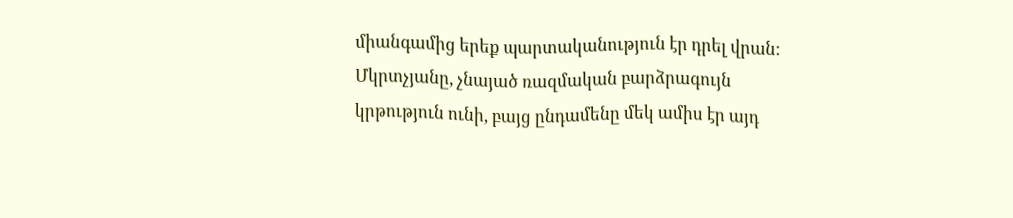միանգամից երեք պարտականություն էր դրել վրան:
Մկրտչյանը, չնայած ռազմական բարձրագույն կրթություն ունի, բայց ընդամենը մեկ ամիս էր այդ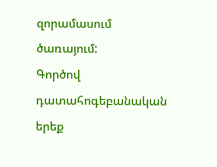զորամասում ծառայում:
Գործով դատահոգեբանական երեք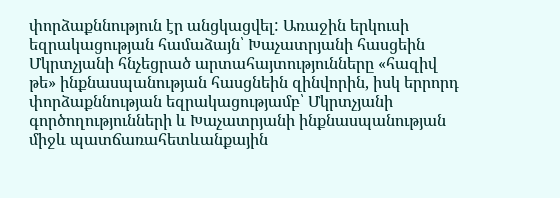փորձաքննություն էր անցկացվել: Առաջին երկուսի եզրակացության համաձայն՝ Խաչատրյանի հասցեին Մկրտչյանի հնչեցրած արտահայտությունները «հազիվ թե» ինքնասպանության հասցնեին զինվորին, իսկ երրորդ փորձաքննության եզրակացությամբ՝ Մկրտչյանի գործողությունների և Խաչատրյանի ինքնասպանության միջև պատճառահետևանքային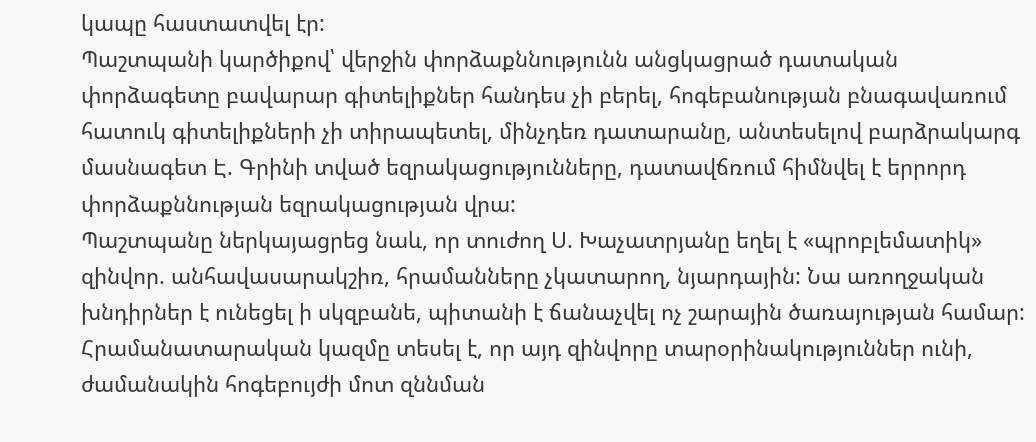կապը հաստատվել էր:
Պաշտպանի կարծիքով՝ վերջին փորձաքննությունն անցկացրած դատական փորձագետը բավարար գիտելիքներ հանդես չի բերել, հոգեբանության բնագավառում հատուկ գիտելիքների չի տիրապետել, մինչդեռ դատարանը, անտեսելով բարձրակարգ մասնագետ Է. Գրինի տված եզրակացությունները, դատավճռում հիմնվել է երրորդ փորձաքննության եզրակացության վրա:
Պաշտպանը ներկայացրեց նաև, որ տուժող Ս. Խաչատրյանը եղել է «պրոբլեմատիկ» զինվոր. անհավասարակշիռ, հրամանները չկատարող, նյարդային: Նա առողջական խնդիրներ է ունեցել ի սկզբանե, պիտանի է ճանաչվել ոչ շարային ծառայության համար: Հրամանատարական կազմը տեսել է, որ այդ զինվորը տարօրինակություններ ունի, ժամանակին հոգեբույժի մոտ զննման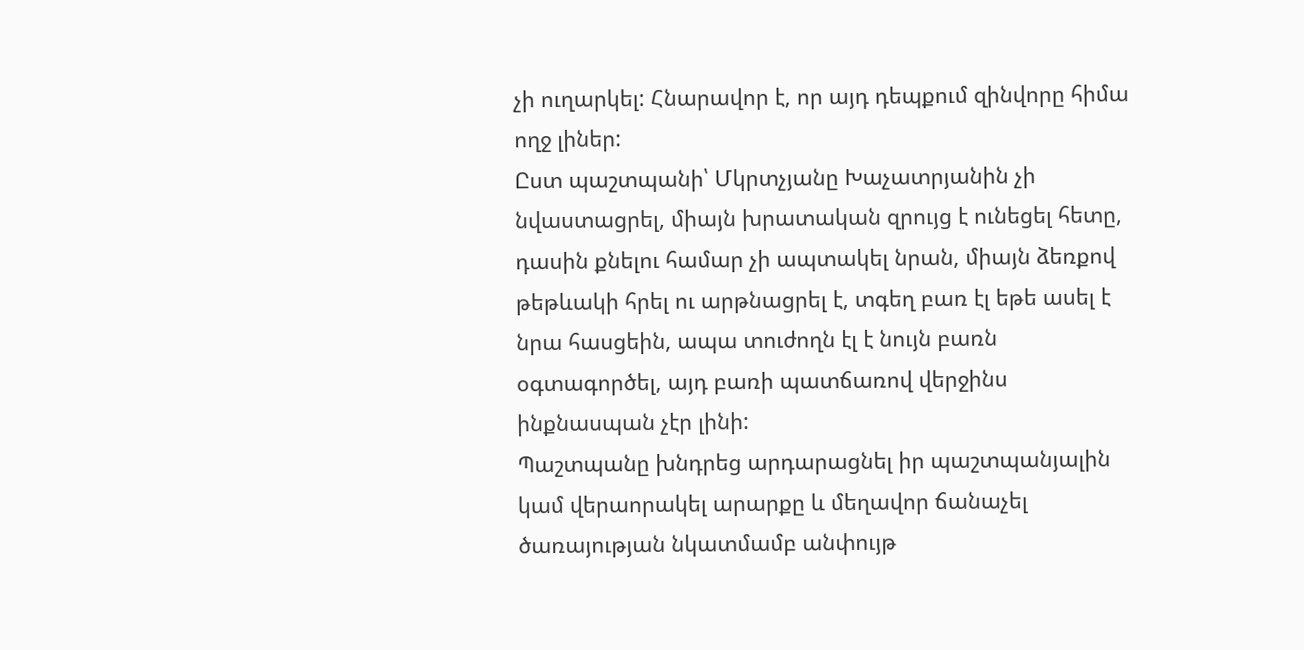չի ուղարկել: Հնարավոր է, որ այդ դեպքում զինվորը հիմա ողջ լիներ:
Ըստ պաշտպանի՝ Մկրտչյանը Խաչատրյանին չի նվաստացրել, միայն խրատական զրույց է ունեցել հետը, դասին քնելու համար չի ապտակել նրան, միայն ձեռքով թեթևակի հրել ու արթնացրել է, տգեղ բառ էլ եթե ասել է նրա հասցեին, ապա տուժողն էլ է նույն բառն օգտագործել, այդ բառի պատճառով վերջինս ինքնասպան չէր լինի:
Պաշտպանը խնդրեց արդարացնել իր պաշտպանյալին կամ վերաորակել արարքը և մեղավոր ճանաչել ծառայության նկատմամբ անփույթ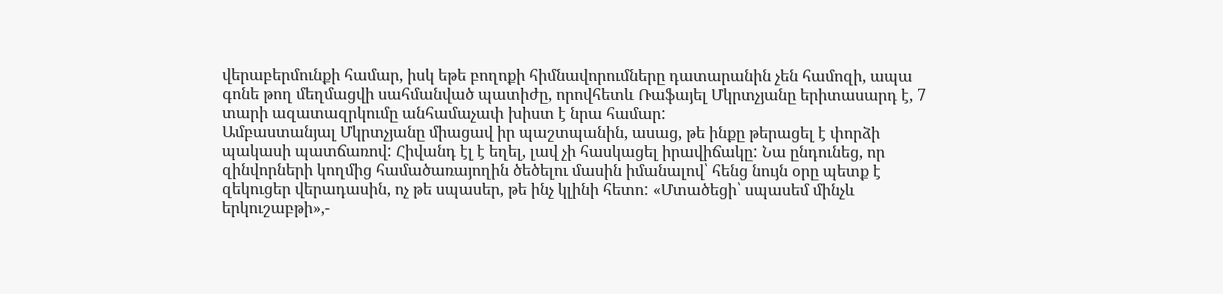վերաբերմունքի համար, իսկ եթե բողոքի հիմնավորումները դատարանին չեն համոզի, ապա գոնե թող մեղմացվի սահմանված պատիժը, որովհետև Ռաֆայել Մկրտչյանը երիտասարդ է, 7 տարի ազատազրկումը անհամաչափ խիստ է նրա համար:
Ամբաստանյալ Մկրտչյանը միացավ իր պաշտպանին, ասաց, թե ինքը թերացել է փորձի պակասի պատճառով: Հիվանդ էլ է եղել, լավ չի հասկացել իրավիճակը: Նա ընդունեց, որ զինվորների կողմից համածառայողին ծեծելու մասին իմանալով՝ հենց նույն օրը պետք է զեկուցեր վերադասին, ոչ թե սպասեր, թե ինչ կլինի հետո: «Մտածեցի՝ սպասեմ մինչև երկուշաբթի»,-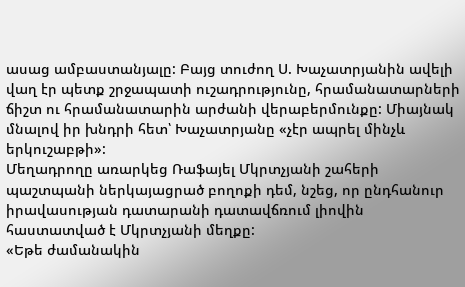ասաց ամբաստանյալը: Բայց տուժող Ս. Խաչատրյանին ավելի վաղ էր պետք շրջապատի ուշադրությունը, հրամանատարների ճիշտ ու հրամանատարին արժանի վերաբերմունքը: Միայնակ մնալով իր խնդրի հետ՝ Խաչատրյանը «չէր ապրել մինչև երկուշաբթի»:
Մեղադրողը առարկեց Ռաֆայել Մկրտչյանի շահերի պաշտպանի ներկայացրած բողոքի դեմ, նշեց, որ ընդհանուր իրավասության դատարանի դատավճռում լիովին հաստատված է Մկրտչյանի մեղքը:
«Եթե ժամանակին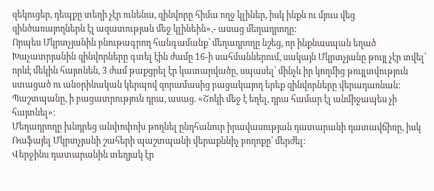զեկուցեր, դեպքը տեղի չէր ունենա, զինվորը հիմա ողջ կլիներ, իսկ ինքն ու մյուս վեց զինծառայողներն էլ ազատության մեջ կլինեին»,- ասաց մեղադրողը:
Որպես Մկրտչյանին բնութագրող հանգամանք՝ մեղադրողը նշեց, որ ինքնասպան եղած Խաչատրյանին զինվորները գտել էին ժամը 16-ի սահմաններում, սակայն Մկրտչյանը թույլ չէր տվել՝ որևէ մեկին հայտնեն, 3 ժամ թաքցրել էր կատարվածը, սպասել՝ մինչև իր կողմից թույլտվություն ստացած ու անօրինական կերպով զորամասից բացակայող երեք զինվորները վերադառնան: Պաշտպանը, ի բացատրություն դրա, ասաց. «Շոկի մեջ է եղել, դրա համար էլ անմիջապես չի հայտնել»:
Մեղադրողը խնդրեց անփոփոխ թողնել ընդհանուր իրավասության դատարանի դատավճիռը, իսկ Ռաֆայել Մկրտչյանի շահերի պաշտպանի վերաքննիչ բողոքը՝ մերժել:
Վերջինս դատարանին տեղյակ էր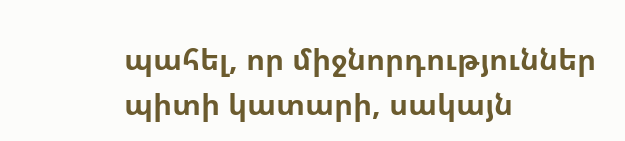պահել, որ միջնորդություններ պիտի կատարի, սակայն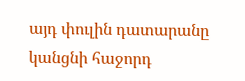այդ փուլին դատարանը կանցնի հաջորդ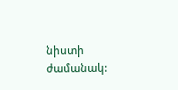նիստի ժամանակ: